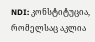NDI: კონსტიტუცია, რომელსაც აკლია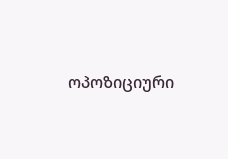ოპოზიციური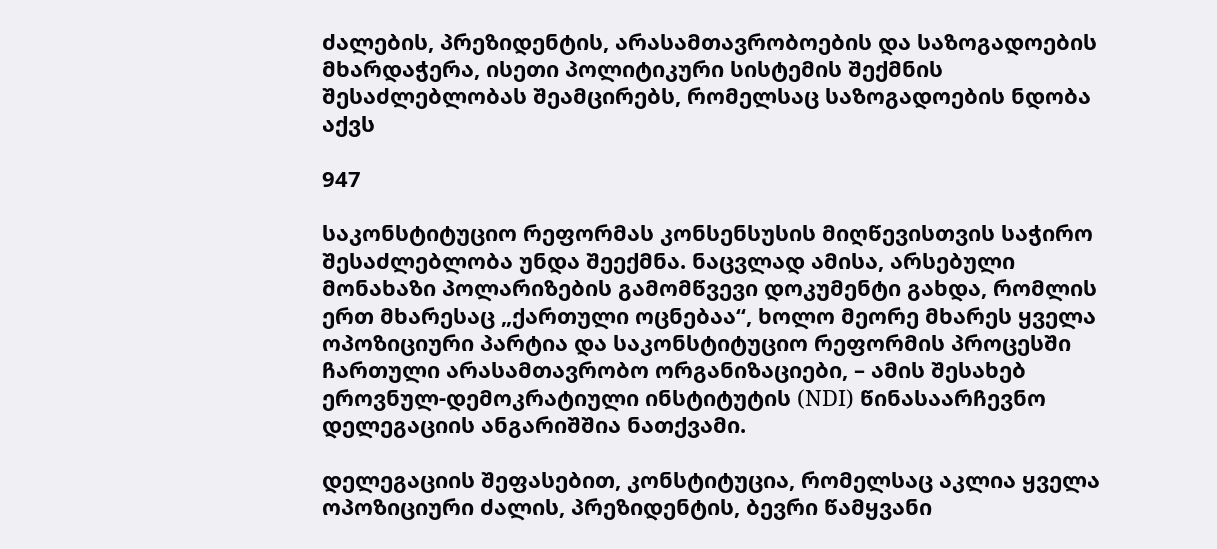ძალების, პრეზიდენტის, არასამთავრობოების და საზოგადოების მხარდაჭერა, ისეთი პოლიტიკური სისტემის შექმნის შესაძლებლობას შეამცირებს, რომელსაც საზოგადოების ნდობა აქვს

947

საკონსტიტუციო რეფორმას კონსენსუსის მიღწევისთვის საჭირო შესაძლებლობა უნდა შეექმნა. ნაცვლად ამისა, არსებული მონახაზი პოლარიზების გამომწვევი დოკუმენტი გახდა, რომლის ერთ მხარესაც „ქართული ოცნებაა“, ხოლო მეორე მხარეს ყველა ოპოზიციური პარტია და საკონსტიტუციო რეფორმის პროცესში ჩართული არასამთავრობო ორგანიზაციები, – ამის შესახებ ეროვნულ-დემოკრატიული ინსტიტუტის (NDI) წინასაარჩევნო დელეგაციის ანგარიშშია ნათქვამი.

დელეგაციის შეფასებით, კონსტიტუცია, რომელსაც აკლია ყველა ოპოზიციური ძალის, პრეზიდენტის, ბევრი წამყვანი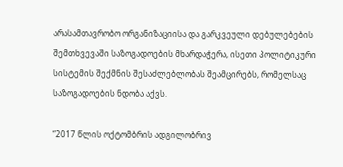არასამთავრობო ორგანიზაციისა და გარკვეული დებულებების შემთხვევაში საზოგადოების მხარდაჭერა, ისეთი პოლიტიკური სისტემის შექმნის შესაძლებლობას შეამცირებს, რომელსაც საზოგადოების ნდობა აქვს.

“2017 წლის ოქტომბრის ადგილობრივ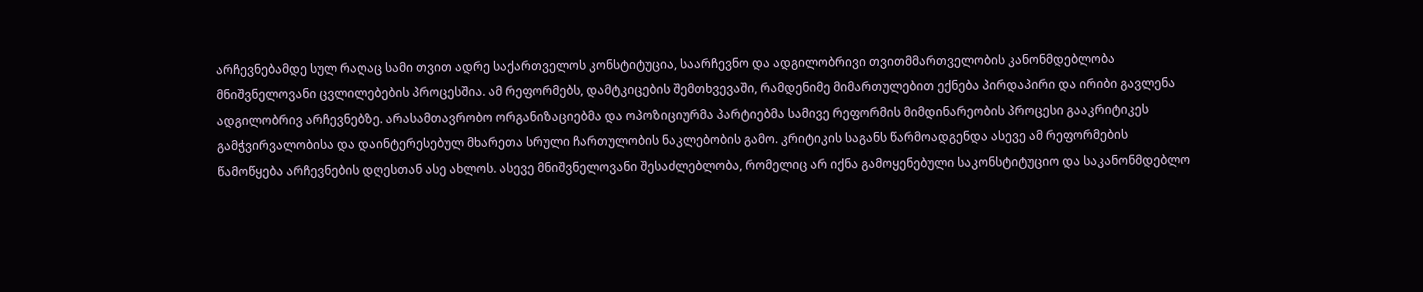არჩევნებამდე სულ რაღაც სამი თვით ადრე საქართველოს კონსტიტუცია, საარჩევნო და ადგილობრივი თვითმმართველობის კანონმდებლობა მნიშვნელოვანი ცვლილებების პროცესშია. ამ რეფორმებს, დამტკიცების შემთხვევაში, რამდენიმე მიმართულებით ექნება პირდაპირი და ირიბი გავლენა ადგილობრივ არჩევნებზე. არასამთავრობო ორგანიზაციებმა და ოპოზიციურმა პარტიებმა სამივე რეფორმის მიმდინარეობის პროცესი გააკრიტიკეს გამჭვირვალობისა და დაინტერესებულ მხარეთა სრული ჩართულობის ნაკლებობის გამო. კრიტიკის საგანს წარმოადგენდა ასევე ამ რეფორმების წამოწყება არჩევნების დღესთან ასე ახლოს. ასევე მნიშვნელოვანი შესაძლებლობა, რომელიც არ იქნა გამოყენებული საკონსტიტუციო და საკანონმდებლო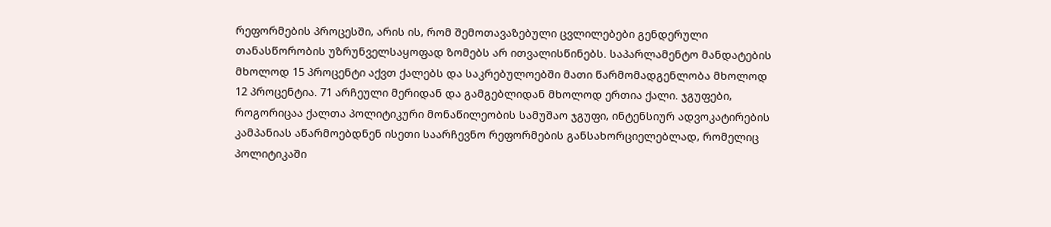რეფორმების პროცესში, არის ის, რომ შემოთავაზებული ცვლილებები გენდერული თანასწორობის უზრუნველსაყოფად ზომებს არ ითვალისწინებს. საპარლამენტო მანდატების მხოლოდ 15 პროცენტი აქვთ ქალებს და საკრებულოებში მათი წარმომადგენლობა მხოლოდ 12 პროცენტია. 71 არჩეული მერიდან და გამგებლიდან მხოლოდ ერთია ქალი. ჯგუფები, როგორიცაა ქალთა პოლიტიკური მონაწილეობის სამუშაო ჯგუფი, ინტენსიურ ადვოკატირების კამპანიას აწარმოებდნენ ისეთი საარჩევნო რეფორმების განსახორციელებლად, რომელიც პოლიტიკაში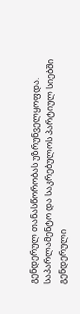გენდერულ თანასწორობას უზრუნველყოფდა. საპარლამენტო და საკრებულოს პარტიულ სიებში გენდერული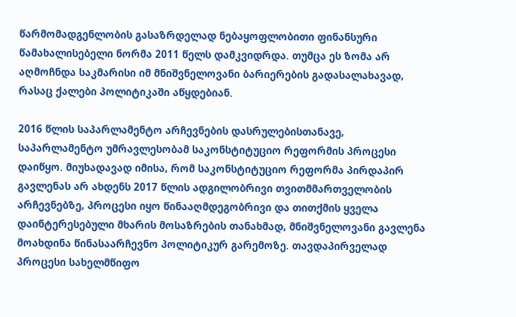წარმომადგენლობის გასაზრდელად ნებაყოფლობითი ფინანსური წამახალისებელი ნორმა 2011 წელს დამკვიდრდა. თუმცა ეს ზომა არ აღმოჩნდა საკმარისი იმ მნიშვნელოვანი ბარიერების გადასალახავად, რასაც ქალები პოლიტიკაში აწყდებიან.

2016 წლის საპარლამენტო არჩევნების დასრულებისთანავე, საპარლამენტო უმრავლესობამ საკონსტიტუციო რეფორმის პროცესი დაიწყო. მიუხადავად იმისა, რომ საკონსტიტუციო რეფორმა პირდაპირ გავლენას არ ახდენს 2017 წლის ადგილობრივი თვითმმართველობის არჩევნებზე, პროცესი იყო წინააღმდეგობრივი და თითქმის ყველა დაინტერესებული მხარის მოსაზრების თანახმად, მნიშვნელოვანი გავლენა მოახდინა წინასაარჩევნო პოლიტიკურ გარემოზე. თავდაპირველად პროცესი სახელმწიფო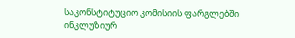საკონსტიტუციო კომისიის ფარგლებში ინკლუზიურ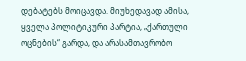დებატებს მოიცავდა. მიუხედავად ამისა, ყველა პოლიტიკური პარტია, „ქართული ოცნების“ გარდა, და არასამთავრობო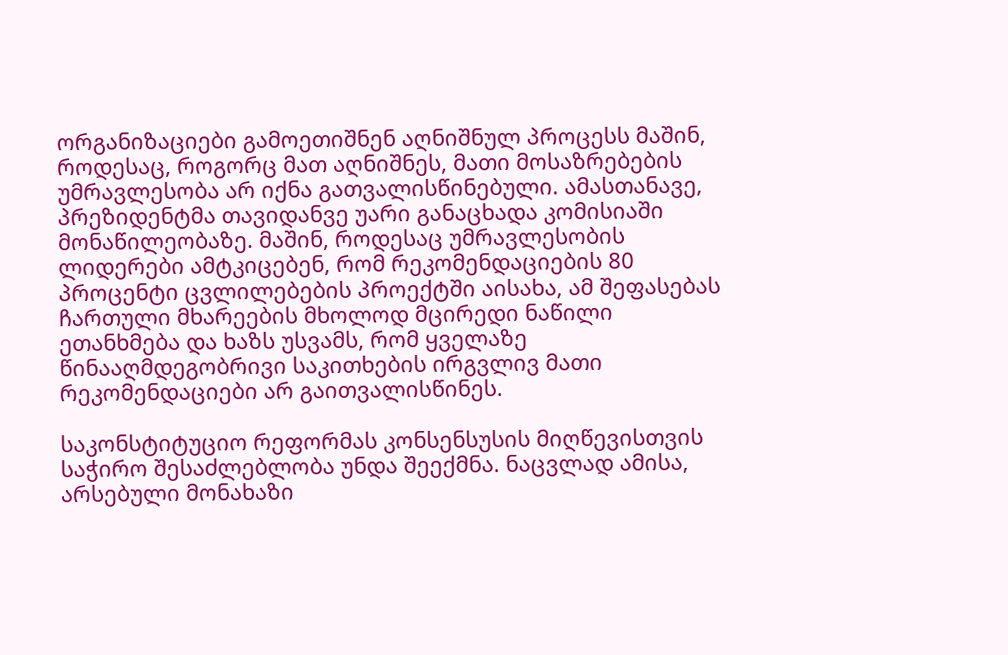ორგანიზაციები გამოეთიშნენ აღნიშნულ პროცესს მაშინ, როდესაც, როგორც მათ აღნიშნეს, მათი მოსაზრებების უმრავლესობა არ იქნა გათვალისწინებული. ამასთანავე, პრეზიდენტმა თავიდანვე უარი განაცხადა კომისიაში მონაწილეობაზე. მაშინ, როდესაც უმრავლესობის ლიდერები ამტკიცებენ, რომ რეკომენდაციების 80 პროცენტი ცვლილებების პროექტში აისახა, ამ შეფასებას ჩართული მხარეების მხოლოდ მცირედი ნაწილი ეთანხმება და ხაზს უსვამს, რომ ყველაზე წინააღმდეგობრივი საკითხების ირგვლივ მათი რეკომენდაციები არ გაითვალისწინეს.

საკონსტიტუციო რეფორმას კონსენსუსის მიღწევისთვის საჭირო შესაძლებლობა უნდა შეექმნა. ნაცვლად ამისა, არსებული მონახაზი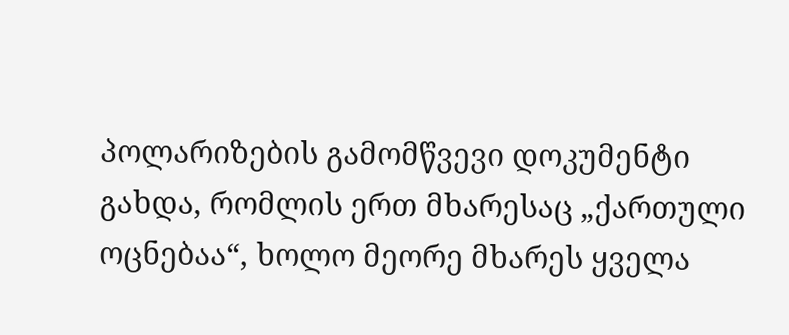პოლარიზების გამომწვევი დოკუმენტი გახდა, რომლის ერთ მხარესაც „ქართული ოცნებაა“, ხოლო მეორე მხარეს ყველა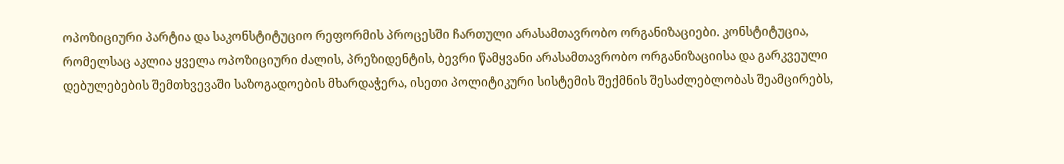ოპოზიციური პარტია და საკონსტიტუციო რეფორმის პროცესში ჩართული არასამთავრობო ორგანიზაციები. კონსტიტუცია, რომელსაც აკლია ყველა ოპოზიციური ძალის, პრეზიდენტის, ბევრი წამყვანი არასამთავრობო ორგანიზაციისა და გარკვეული დებულებების შემთხვევაში საზოგადოების მხარდაჭერა, ისეთი პოლიტიკური სისტემის შექმნის შესაძლებლობას შეამცირებს,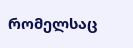რომელსაც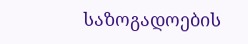საზოგადოების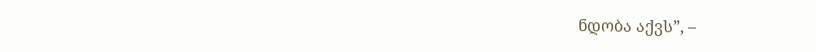ნდობა აქვს”, –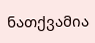ნათქვამია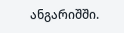ანგარიშში.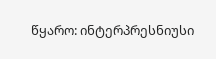წყარო: ინტერპრესნიუსი